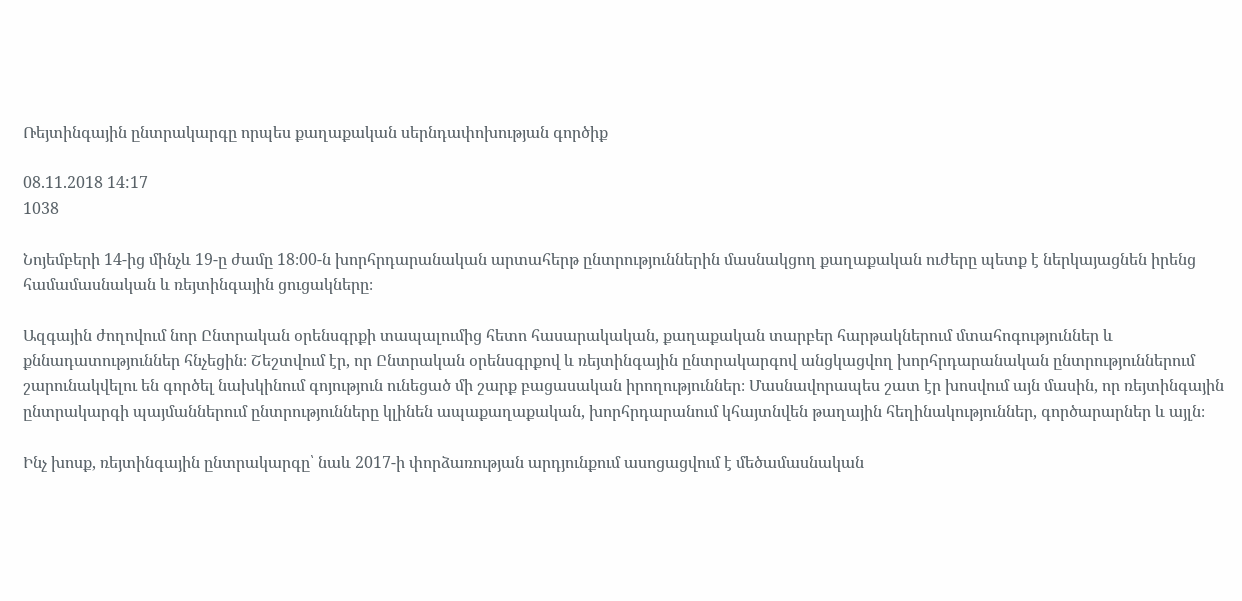Ռեյտինգային ընտրակարգը որպես քաղաքական սերնդափոխության գործիք

08.11.2018 14:17
1038

Նոյեմբերի 14-ից մինչև 19-ը ժամը 18։00-ն խորհրդարանական արտահերթ ընտրություններին մասնակցող քաղաքական ուժերը պետք է ներկայացնեն իրենց համամասնական և ռեյտինգային ցուցակները։

Ազգային ժողովում նոր Ընտրական օրենսգրքի տապալումից հետո հասարակական, քաղաքական տարբեր հարթակներում մտահոգություններ և քննադատություններ հնչեցին։ Շեշտվում էր, որ Ընտրական օրենսգրքով և ռեյտինգային ընտրակարգով անցկացվող խորհրդարանական ընտրություններում շարունակվելու են գործել նախկինում գոյություն ունեցած մի շարք բացասական իրողություններ։ Մասնավորապես շատ էր խոսվում այն մասին, որ ռեյտինգային ընտրակարգի պայմաններում ընտրությունները կլինեն ապաքաղաքական, խորհրդարանում կհայտնվեն թաղային հեղինակություններ, գործարարներ և այլն։

Ինչ խոսք, ռեյտինգային ընտրակարգը՝ նաև 2017-ի փորձառության արդյունքում ասոցացվում է մեծամասնական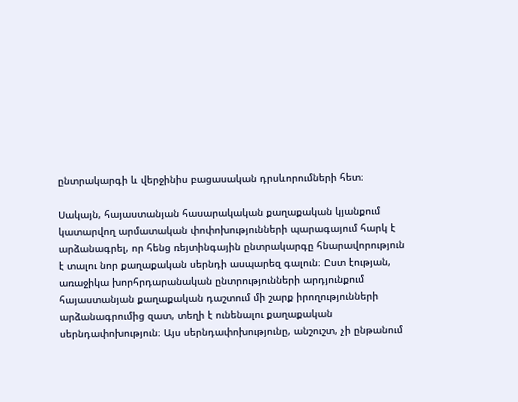ընտրակարգի և վերջինիս բացասական դրսևորումների հետ։

Սակայն, հայաստանյան հասարակական քաղաքական կյանքում կատարվող արմատական փոփոխությունների պարագայում հարկ է արձանագրել, որ հենց ռեյտինգային ընտրակարգը հնարավորություն է տալու նոր քաղաքական սերնդի ասպարեզ գալուն։ Ըստ էության, առաջիկա խորհրդարանական ընտրությունների արդյունքում հայաստանյան քաղաքական դաշտում մի շարք իրողությունների արձանագրումից զատ, տեղի է ունենալու քաղաքական սերնդափոխություն։ Այս սերնդափոխությունը, անշուշտ, չի ընթանում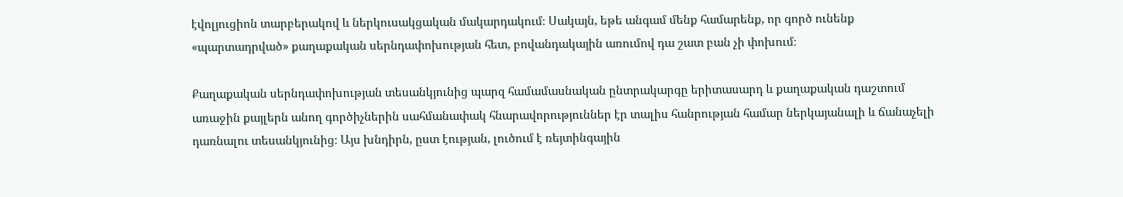էվոլյուցիոն տարբերակով և ներկուսակցական մակարդակում։ Սակայն, եթե անգամ մենք համարենք, որ գործ ունենք «պարտադրված» քաղաքական սերնդափոխության հետ, բովանդակային առումով դա շատ բան չի փոխում։

Քաղաքական սերնդափոխության տեսանկյունից պարզ համամասնական ընտրակարգը երիտասարդ և քաղաքական դաշտում առաջին քայլերն անող գործիչներին սահմանափակ հնարավորություններ էր տալիս հանրության համար ներկայանալի և ճանաչելի դառնալու տեսանկյունից։ Այս խնդիրն, ըստ էության, լուծում է ռեյտինգային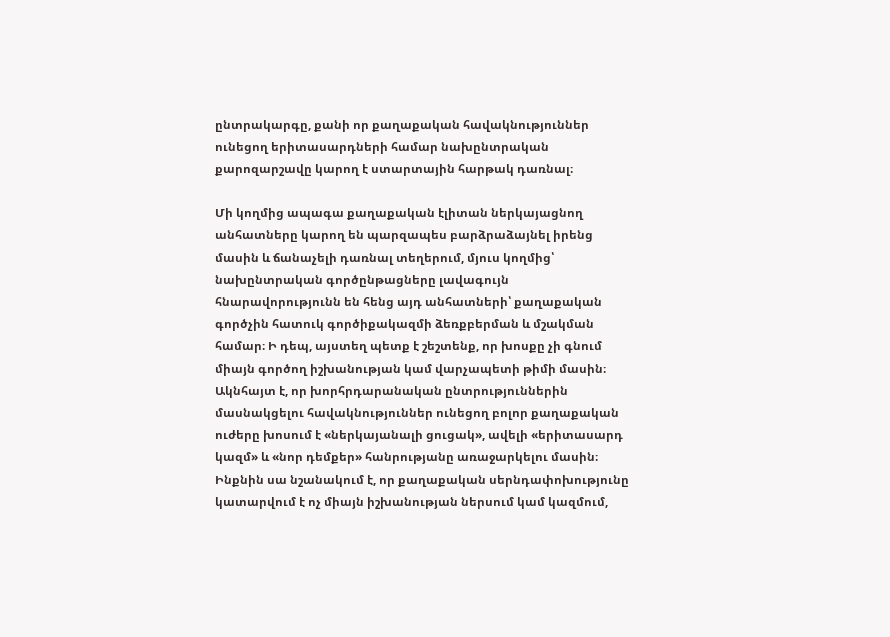ընտրակարգը, քանի որ քաղաքական հավակնություններ ունեցող երիտասարդների համար նախընտրական քարոզարշավը կարող է ստարտային հարթակ դառնալ։

Մի կողմից ապագա քաղաքական էլիտան ներկայացնող անհատները կարող են պարզապես բարձրաձայնել իրենց մասին և ճանաչելի դառնալ տեղերում, մյուս կողմից՝ նախընտրական գործընթացները լավագույն հնարավորությունն են հենց այդ անհատների՝ քաղաքական գործչին հատուկ գործիքակազմի ձեռքբերման և մշակման համար։ Ի դեպ, այստեղ պետք է շեշտենք, որ խոսքը չի գնում միայն գործող իշխանության կամ վարչապետի թիմի մասին։ Ակնհայտ է, որ խորհրդարանական ընտրություններին մասնակցելու հավակնություններ ունեցող բոլոր քաղաքական ուժերը խոսում է «ներկայանալի ցուցակ», ավելի «երիտասարդ կազմ» և «նոր դեմքեր» հանրությանը առաջարկելու մասին։ Ինքնին սա նշանակում է, որ քաղաքական սերնդափոխությունը կատարվում է ոչ միայն իշխանության ներսում կամ կազմում,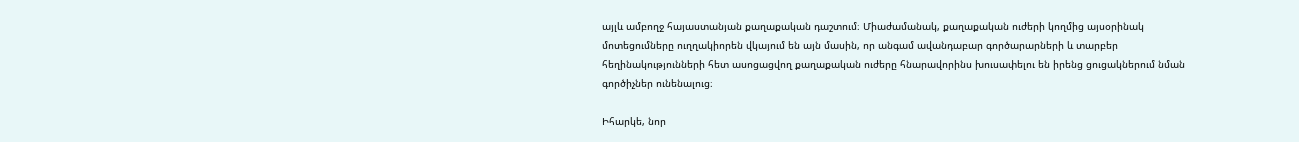այլև ամբողջ հայաստանյան քաղաքական դաշտում։ Միաժամանակ, քաղաքական ուժերի կողմից այսօրինակ մոտեցումները ուղղակիորեն վկայում են այն մասին, որ անգամ ավանդաբար գործարարների և տարբեր հեղինակությունների հետ ասոցացվող քաղաքական ուժերը հնարավորինս խուսափելու են իրենց ցուցակներում նման գործիչներ ունենալուց։

Իհարկե, նոր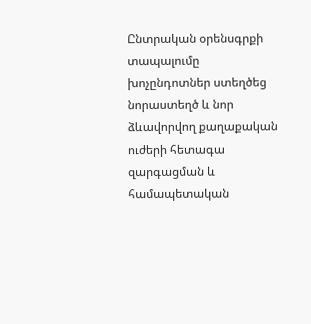Ընտրական օրենսգրքի տապալումը խոչընդոտներ ստեղծեց նորաստեղծ և նոր ձևավորվող քաղաքական ուժերի հետագա զարգացման և համապետական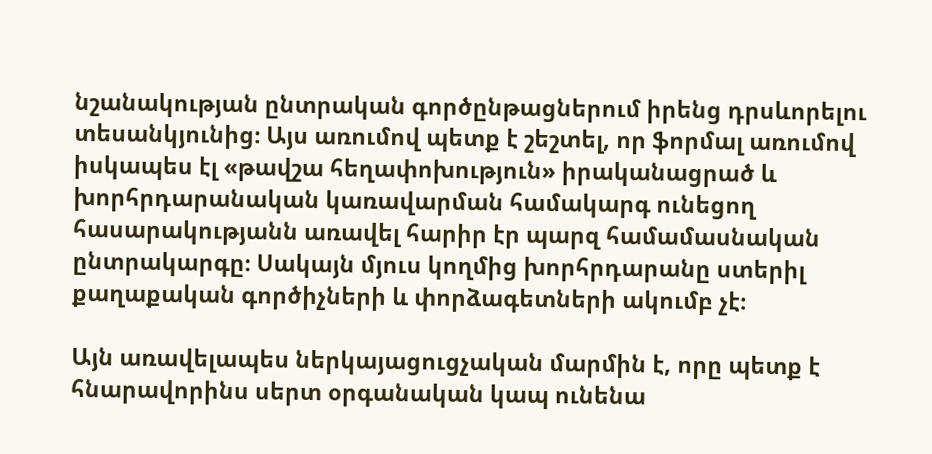նշանակության ընտրական գործընթացներում իրենց դրսևորելու տեսանկյունից։ Այս առումով պետք է շեշտել, որ ֆորմալ առումով իսկապես էլ «թավշա հեղափոխություն» իրականացրած և խորհրդարանական կառավարման համակարգ ունեցող հասարակությանն առավել հարիր էր պարզ համամասնական ընտրակարգը։ Սակայն մյուս կողմից խորհրդարանը ստերիլ քաղաքական գործիչների և փորձագետների ակումբ չէ։

Այն առավելապես ներկայացուցչական մարմին է, որը պետք է հնարավորինս սերտ օրգանական կապ ունենա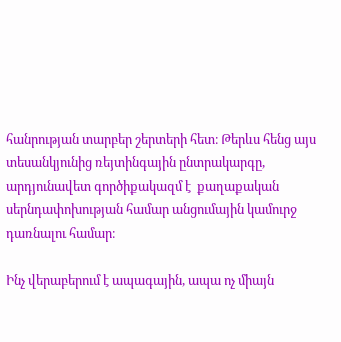հանրության տարբեր շերտերի հետ։ Թերևս հենց այս տեսանկյունից ռեյտինգային ընտրակարգը, արդյունավետ գործիքակազմ է  քաղաքական սերնդափոխության համար անցումային կամուրջ դառնալու համար։

Ինչ վերաբերում է ապագային, ապա ոչ միայն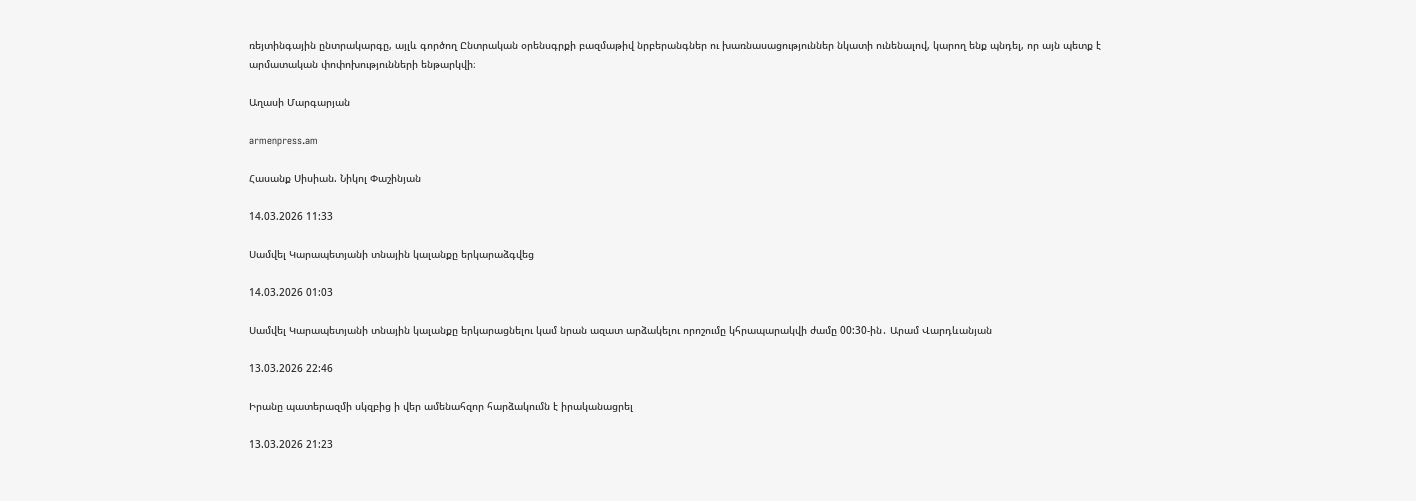ռեյտինգային ընտրակարգը, այլև գործող Ընտրական օրենսգրքի բազմաթիվ նրբերանգներ ու խառնասացություններ նկատի ունենալով, կարող ենք պնդել, որ այն պետք է արմատական փոփոխությունների ենթարկվի։

Աղասի Մարգարյան

armenpress.am

Հասանք Սիսիան. Նիկոլ Փաշինյան

14.03.2026 11:33

Սամվել Կարապետյանի տնային կալանքը երկարաձգվեց

14.03.2026 01:03

Սամվել Կարապետյանի տնային կալանքը երկարացնելու կամ նրան ազատ արձակելու որոշումը կհրապարակվի ժամը 00:30-ին․ Արամ Վարդևանյան

13.03.2026 22:46

Իրանը պատերազմի սկզբից ի վեր ամենահզոր հարձակումն է իրականացրել

13.03.2026 21:23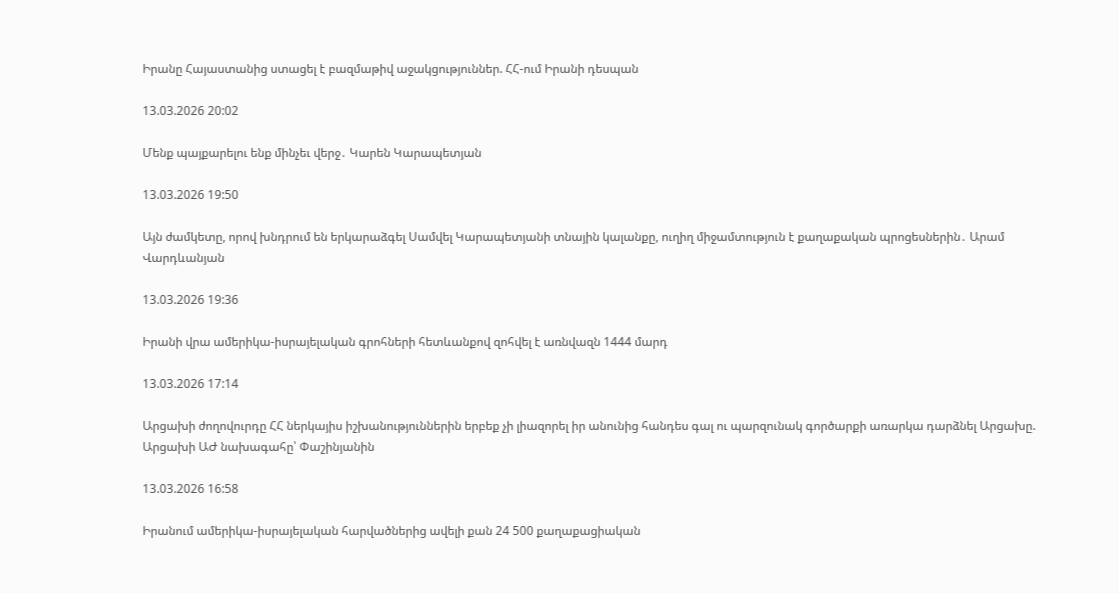Իրանը Հայաստանից ստացել է բազմաթիվ աջակցություններ. ՀՀ-ում Իրանի դեսպան

13.03.2026 20:02

Մենք պայքարելու ենք մինչեւ վերջ․ Կարեն Կարապետյան

13.03.2026 19:50

Այն ժամկետը, որով խնդրում են երկարաձգել Սամվել Կարապետյանի տնային կալանքը, ուղիղ միջամտություն է քաղաքական պրոցեսներին․ Արամ Վարդևանյան

13.03.2026 19:36

Իրանի վրա ամերիկա-իսրայելական գրոհների հետևանքով զոհվել է առնվազն 1444 մարդ

13.03.2026 17:14

Արցախի ժողովուրդը ՀՀ ներկայիս իշխանություններին երբեք չի լիազորել իր անունից հանդես գալ ու պարզունակ գործարքի առարկա դարձնել Արցախը. Արցախի ԱԺ նախագահը՝ Փաշինյանին

13.03.2026 16:58

Իրանում ամերիկա-իսրայելական հարվածներից ավելի քան 24 500 քաղաքացիական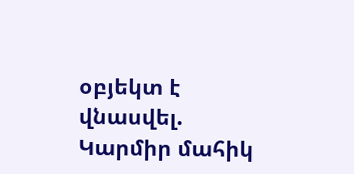օբյեկտ է վնասվել. Կարմիր մահիկ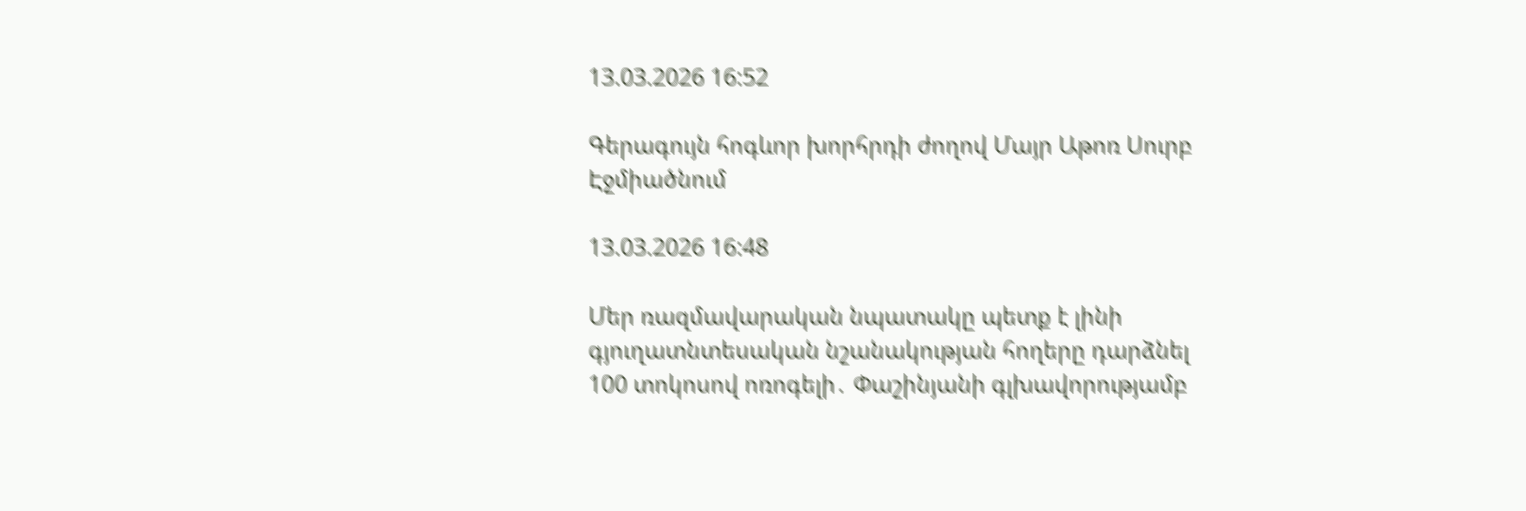13.03.2026 16:52

Գերագույն հոգևոր խորհրդի ժողով Մայր Աթոռ Սուրբ Էջմիածնում

13.03.2026 16:48

Մեր ռազմավարական նպատակը պետք է լինի գյուղատնտեսական նշանակության հողերը դարձնել 100 տոկոսով ոռոգելի․ Փաշինյանի գլխավորությամբ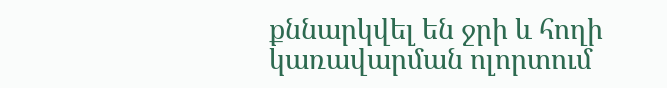քննարկվել են ջրի և հողի կառավարման ոլորտում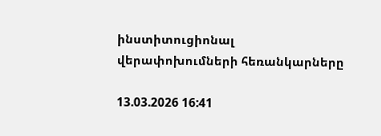ինստիտուցիոնալ վերափոխումների հեռանկարները

13.03.2026 16:41